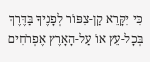כִּי יִקָּרֵא קַן-צִפּוֹר לְפָנֶיךָ בַּדֶּרֶךְ בְּכָל-עֵץ אוֹ עַל-הָאָרֶץ אֶפְרֹחִים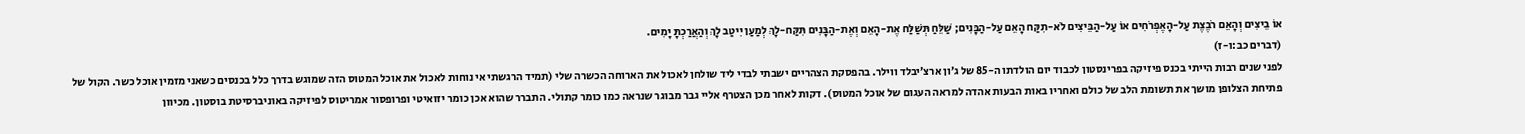אוֹ בֵיצִים וְהָאֵם רֹבֶצֶת עַל-הָאֶפְרֹחִים אוֹ עַל-הַבֵּיצִים לֹא-תִקַּח הָאֵם עַל-הַבָּנִים; שַׁלֵּחַ תְּשַׁלַּח אֶת-הָאֵם וְאֶת-הַבָּנִים תִּקַּח-לָךְ לְמַעַן יִיטַב לָךְ וְהַאֲרַכְתָּ יָמִים.
(דברים כב:ו-ז)
לפני שנים רבות הייתי בכנס פיזיקה בפרינסטון לכבוד יום הולדתו ה-85 של ג’ון ארצ’יבלד ווילר. בהפסקת הצהריים ישבתי לבדי ליד שולחן לאכול את הארוחה הכשרה שלי (תמיד הרגשתי אי נוחות לאכול את אוכל המטוס הזה שמוגש בדרך כלל בכנסים כשאני מזמין אוכל כשר. הקול של פתיחת הצלופן מושך את תשומת הלב של כולם ואחריו באות הבעות אהדה למראה העגום של אוכל המטוס). דקות לאחר מכן הצטרף אליי גבר מבוגר שנראה כמו כומר קתולי. התברר שהוא אכן כומר יזואיטי ופרופסור אמריטוס לפיזיקה באוניברסיטת בוסטון. מכיוון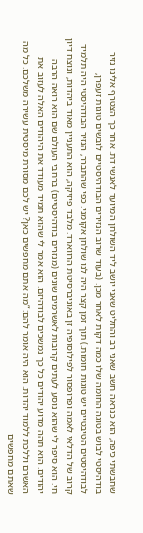שחבשתי כיפה, הוא כנראה חשב שאני רב והחליט שאני יושב ליד השולחן המיועד לאנשי דת. אחר כך הצטרף אלינו נזיר בודהיסטי לבוש בטוגה החומה שלו כמה דקות לאחר מכן. (בעוד שרוב הנזירים הבודהיסטיים לובשים טוגות זעפרן, לבודהיסטים הטיבטיים יש טוגות חומות.) תוך זמן קצר היה לנו שולחן אקומני. כפי שהתברר, הנזיר הבודהיסטי היה תלמיד קרוב של הדלאי לאמה ופרופסור לפילוסופיה זן באוניברסיטת הרווארד. מלבד פיזיקה, הוא התעניין מאוד ביהדות, ונוצח דיון חי. הוא סיפר לי שהוא נוסע לעתים קרובות לאשרמים שונים (מנזרים בודהיסטיים) ברחבי העולם שם הוא רואה הרבה יהודים. הוא תהה מדוע יהודים כל כך נמשכים לבודהיזם. הוא אמר לי שהוא תמיד מעודד את היהודים האלה לעזוב את האשרם וללכת ללמוד יהדות. הוא היה אומר להם: “מה אתם מחפשים כאן? יש לכם מסורת מיסטית עשירה משלכם. כל מה שאתם מחפשים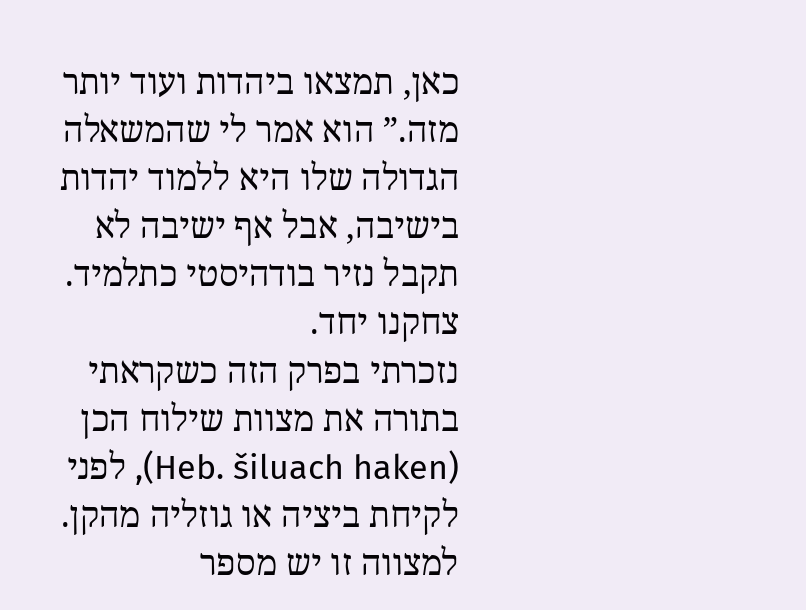כאן, תמצאו ביהדות ועוד יותר מזה.” הוא אמר לי שהמשאלה הגדולה שלו היא ללמוד יהדות בישיבה, אבל אף ישיבה לא תקבל נזיר בודהיסטי כתלמיד. צחקנו יחד.
נזכרתי בפרק הזה כשקראתי בתורה את מצוות שילוח הכן (Heb. šiluach haken), לפני לקיחת ביציה או גוזליה מהקן. למצווה זו יש מספר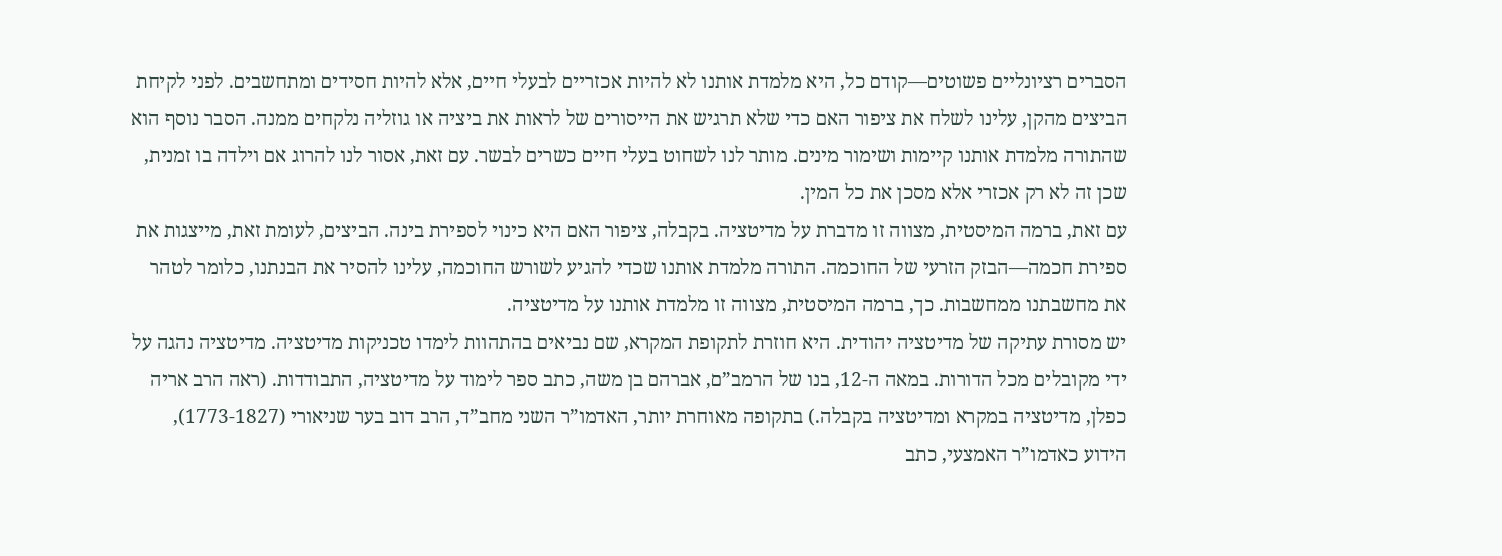הסברים רציונליים פשוטים—קודם כל, היא מלמדת אותנו לא להיות אכזריים לבעלי חיים, אלא להיות חסידים ומתחשבים. לפני לקיחת הביצים מהקן, עלינו לשלח את ציפור האם כדי שלא תרגיש את הייסורים של לראות את ביציה או גוזליה נלקחים ממנה. הסבר נוסף הוא שהתורה מלמדת אותנו קיימות ושימור מינים. מותר לנו לשחוט בעלי חיים כשרים לבשר. עם זאת, אסור לנו להרוג אם וילדה בו זמנית, שכן זה לא רק אכזרי אלא מסכן את כל המין.
עם זאת, ברמה המיסטית, מצווה זו מדברת על מדיטציה. בקבלה, ציפור האם היא כינוי לספירת בינה. הביצים, לעומת זאת, מייצגות את ספירת חכמה—הבזק הזרעי של החוכמה. התורה מלמדת אותנו שכדי להגיע לשורש החוכמה, עלינו להסיר את הבנתנו, כלומר לטהר את מחשבתנו ממחשבות. כך, ברמה המיסטית, מצווה זו מלמדת אותנו על מדיטציה.
יש מסורת עתיקה של מדיטציה יהודית. היא חוזרת לתקופת המקרא, שם נביאים בהתהוות לימדו טכניקות מדיטציה. מדיטציה נהגה על ידי מקובלים מכל הדורות. במאה ה-12, בנו של הרמב”ם, אברהם בן משה, כתב ספר לימוד על מדיטציה, התבודדות. (ראה הרב אריה כפלן, מדיטציה במקרא ומדיטציה בקבלה.) בתקופה מאוחרת יותר, האדמו”ר השני מחב”ד, הרב דוב בער שניאורי (1773-1827), הידוע כאדמו”ר האמצעי, כתב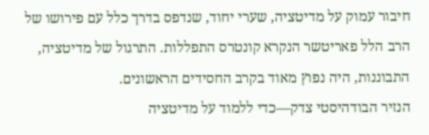חיבור עמוק על מדיטציה, שערי יחוד, שנדפס בדרך כלל עם פירושו של הרב הלל פאריטשר הנקרא קונטרס התפללות. התרגול של מדיטציה, התבוננות, היה נפוץ מאוד בקרב החסידים הראשונים.
הנזיר הבודהיסטי צדק—כדי ללמוד על מדיטציה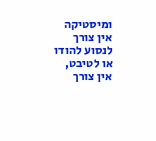ומיסטיקה אין צורך לנסוע להודו או לטיבט, אין צורך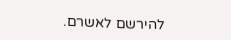להירשם לאשרם.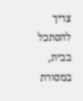צריך להסתכל בבית, במסורת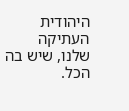היהודית העתיקה שלנו, שיש בה הכל.